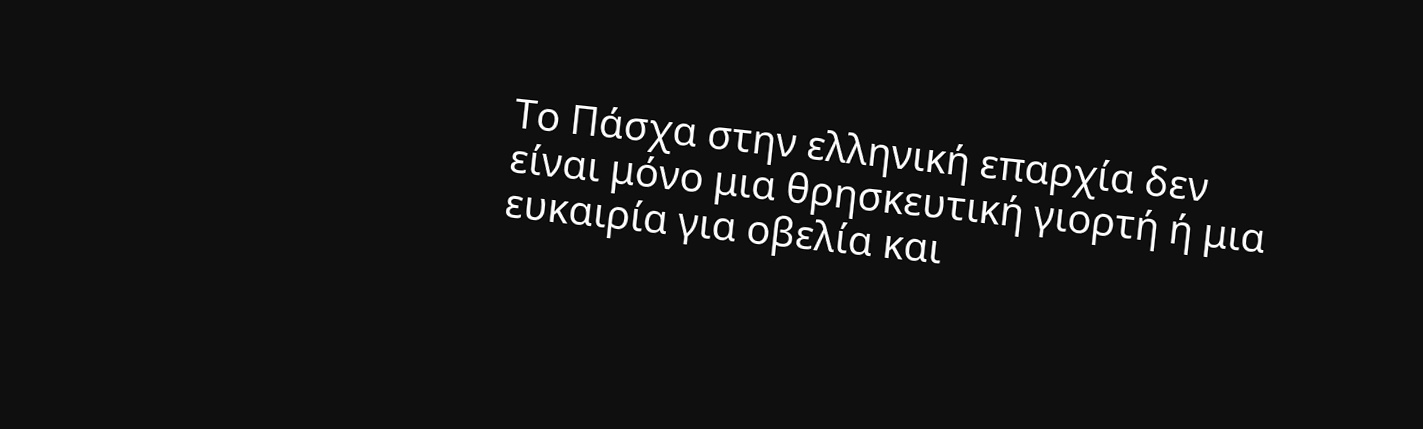Το Πάσχα στην ελληνική επαρχία δεν είναι μόνο μια θρησκευτική γιορτή ή μια ευκαιρία για οβελία και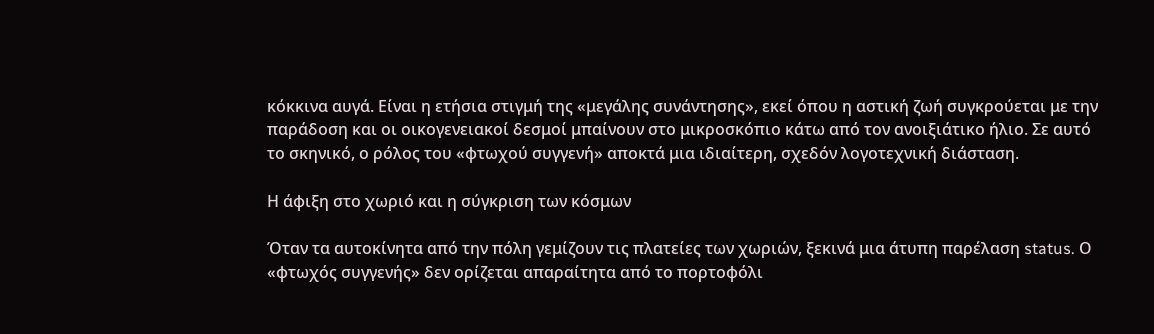κόκκινα αυγά. Είναι η ετήσια στιγμή της «μεγάλης συνάντησης», εκεί όπου η αστική ζωή συγκρούεται με την παράδοση και οι οικογενειακοί δεσμοί μπαίνουν στο μικροσκόπιο κάτω από τον ανοιξιάτικο ήλιο. Σε αυτό το σκηνικό, ο ρόλος του «φτωχού συγγενή» αποκτά μια ιδιαίτερη, σχεδόν λογοτεχνική διάσταση.

Η άφιξη στο χωριό και η σύγκριση των κόσμων

Όταν τα αυτοκίνητα από την πόλη γεμίζουν τις πλατείες των χωριών, ξεκινά μια άτυπη παρέλαση status. Ο «φτωχός συγγενής» δεν ορίζεται απαραίτητα από το πορτοφόλι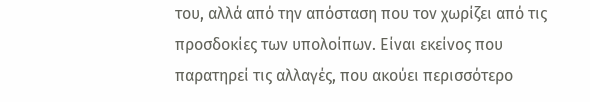του, αλλά από την απόσταση που τον χωρίζει από τις προσδοκίες των υπολοίπων. Είναι εκείνος που παρατηρεί τις αλλαγές, που ακούει περισσότερο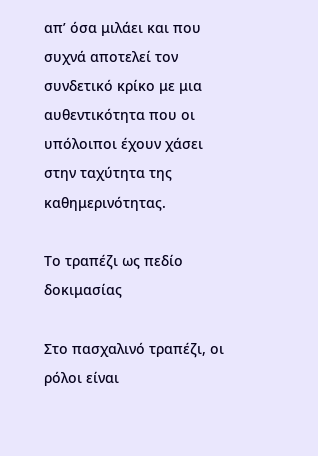απ’ όσα μιλάει και που συχνά αποτελεί τον συνδετικό κρίκο με μια αυθεντικότητα που οι υπόλοιποι έχουν χάσει στην ταχύτητα της καθημερινότητας.

Το τραπέζι ως πεδίο δοκιμασίας

Στο πασχαλινό τραπέζι, οι ρόλοι είναι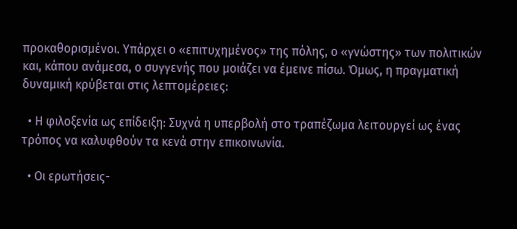προκαθορισμένοι. Υπάρχει ο «επιτυχημένος» της πόλης, ο «γνώστης» των πολιτικών και, κάπου ανάμεσα, ο συγγενής που μοιάζει να έμεινε πίσω. Όμως, η πραγματική δυναμική κρύβεται στις λεπτομέρειες:

  • Η φιλοξενία ως επίδειξη: Συχνά η υπερβολή στο τραπέζωμα λειτουργεί ως ένας τρόπος να καλυφθούν τα κενά στην επικοινωνία.

  • Οι ερωτήσεις-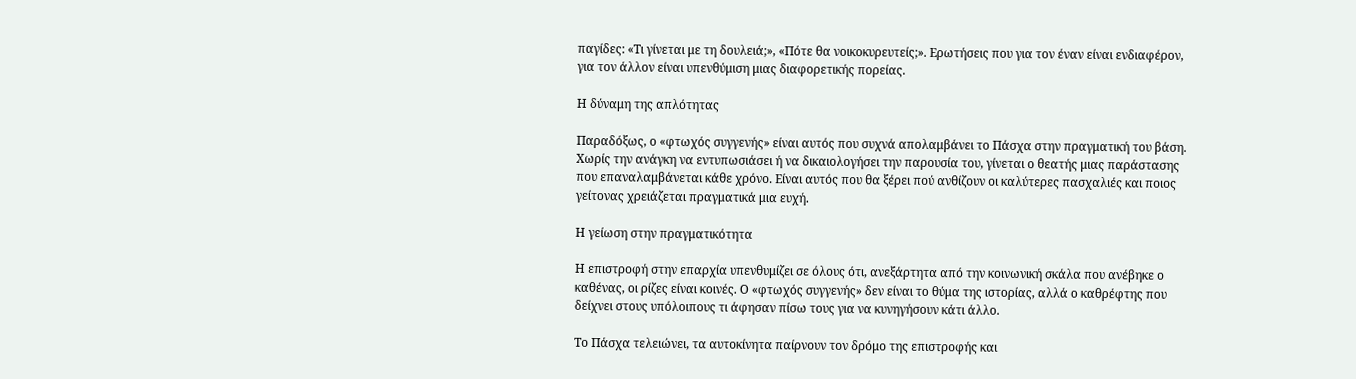παγίδες: «Τι γίνεται με τη δουλειά;», «Πότε θα νοικοκυρευτείς;». Ερωτήσεις που για τον έναν είναι ενδιαφέρον, για τον άλλον είναι υπενθύμιση μιας διαφορετικής πορείας.

Η δύναμη της απλότητας

Παραδόξως, ο «φτωχός συγγενής» είναι αυτός που συχνά απολαμβάνει το Πάσχα στην πραγματική του βάση. Χωρίς την ανάγκη να εντυπωσιάσει ή να δικαιολογήσει την παρουσία του, γίνεται ο θεατής μιας παράστασης που επαναλαμβάνεται κάθε χρόνο. Είναι αυτός που θα ξέρει πού ανθίζουν οι καλύτερες πασχαλιές και ποιος γείτονας χρειάζεται πραγματικά μια ευχή.

Η γείωση στην πραγματικότητα

Η επιστροφή στην επαρχία υπενθυμίζει σε όλους ότι, ανεξάρτητα από την κοινωνική σκάλα που ανέβηκε ο καθένας, οι ρίζες είναι κοινές. Ο «φτωχός συγγενής» δεν είναι το θύμα της ιστορίας, αλλά ο καθρέφτης που δείχνει στους υπόλοιπους τι άφησαν πίσω τους για να κυνηγήσουν κάτι άλλο.

Το Πάσχα τελειώνει, τα αυτοκίνητα παίρνουν τον δρόμο της επιστροφής και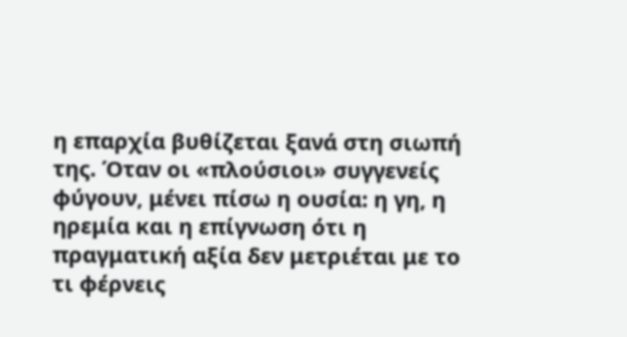η επαρχία βυθίζεται ξανά στη σιωπή της. Όταν οι «πλούσιοι» συγγενείς φύγουν, μένει πίσω η ουσία: η γη, η ηρεμία και η επίγνωση ότι η πραγματική αξία δεν μετριέται με το τι φέρνεις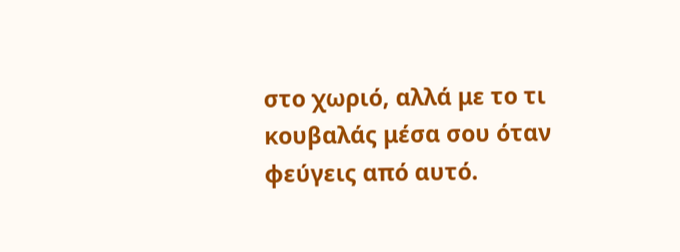στο χωριό, αλλά με το τι κουβαλάς μέσα σου όταν φεύγεις από αυτό.